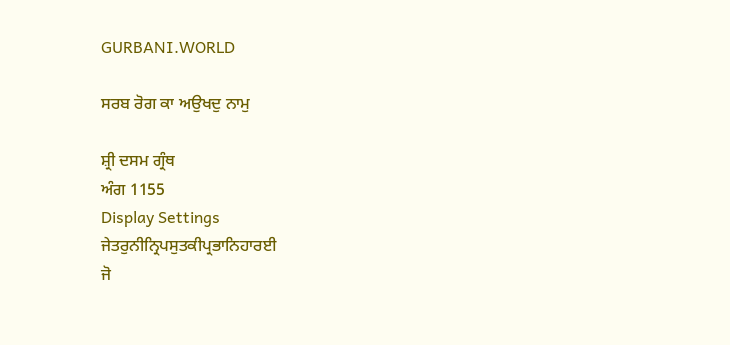GURBANI.WORLD

ਸਰਬ ਰੋਗ ਕਾ ਅਉਖਦੁ ਨਾਮੁ

ਸ਼੍ਰੀ ਦਸਮ ਗ੍ਰੰਥ
ਅੰਗ 1155
Display Settings
ਜੇਤਰੁਨੀਨ੍ਰਿਪਸੁਤਕੀਪ੍ਰਭਾਨਿਹਾਰਈ
ਜੋ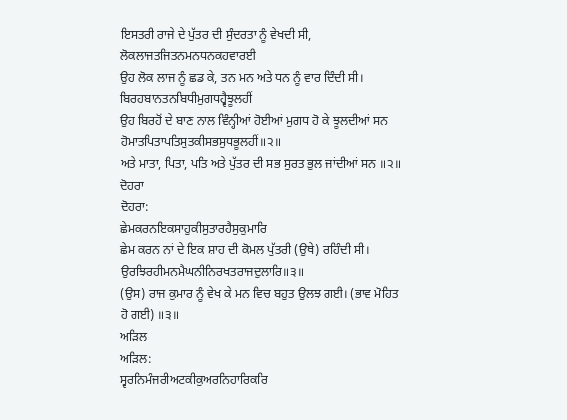ਇਸਤਰੀ ਰਾਜੇ ਦੇ ਪੁੱਤਰ ਦੀ ਸੁੰਦਰਤਾ ਨੂੰ ਵੇਖਦੀ ਸੀ,
ਲੋਕਲਾਜਤਜਿਤਨਮਨਧਨਕਹਵਾਰਈ
ਉਹ ਲੋਕ ਲਾਜ ਨੂੰ ਛਡ ਕੇ, ਤਨ ਮਨ ਅਤੇ ਧਨ ਨੂੰ ਵਾਰ ਦਿੰਦੀ ਸੀ।
ਬਿਰਹਬਾਨਤਨਬਿਧੀਮੁਗਧਹ੍ਵੈਝੂਲਹੀਂ
ਉਹ ਬਿਰਹੋਂ ਦੇ ਬਾਣ ਨਾਲ ਵਿੰਨ੍ਹੀਆਂ ਹੋਈਆਂ ਮੁਗਧ ਹੋ ਕੇ ਝੂਲਦੀਆਂ ਸਨ
ਹੋਮਾਤਪਿਤਾਪਤਿਸੁਤਕੀਸਭਸੁਧਭੂਲਹੀਂ॥੨॥
ਅਤੇ ਮਾਤਾ, ਪਿਤਾ, ਪਤਿ ਅਤੇ ਪੁੱਤਰ ਦੀ ਸਭ ਸੁਰਤ ਭੁਲ ਜਾਂਦੀਆਂ ਸਨ ॥੨॥
ਦੋਹਰਾ
ਦੋਹਰਾ:
ਛੇਮਕਰਨਇਕਸਾਹੁਕੀਸੁਤਾਰਹੈਸੁਕੁਮਾਰਿ
ਛੇਮ ਕਰਨ ਨਾਂ ਦੇ ਇਕ ਸ਼ਾਹ ਦੀ ਕੋਮਲ ਪੁੱਤਰੀ (ਉਥੇ) ਰਹਿੰਦੀ ਸੀ।
ਉਰਝਿਰਹੀਮਨਮੈਘਨੀਨਿਰਖਤਰਾਜਦੁਲਾਰਿ॥੩॥
(ਉਸ) ਰਾਜ ਕੁਮਾਰ ਨੂੰ ਵੇਖ ਕੇ ਮਨ ਵਿਚ ਬਹੁਤ ਉਲਝ ਗਈ। (ਭਾਵ ਮੋਹਿਤ ਹੋ ਗਈ) ॥੩॥
ਅੜਿਲ
ਅੜਿਲ:
ਸ੍ਵਰਨਿਮੰਜਰੀਅਟਕੀਕੁਅਰਨਿਹਾਰਿਕਰਿ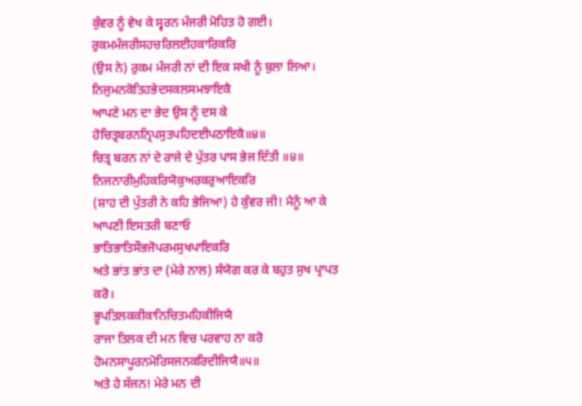ਕੁੰਵਰ ਨੂੰ ਵੇਖ ਕੇ ਸ੍ਵਰਨ ਮੰਜਰੀ ਮੋਹਿਤ ਹੋ ਗਈ।
ਰੁਕਮਮੰਜਰੀਸਹਚਰਿਲਈਹਕਾਰਿਕਰਿ
(ਉਸ ਨੇ) ਰੁਕਮ ਮੰਜਰੀ ਨਾਂ ਦੀ ਇਕ ਸਖੀ ਨੂੰ ਬੁਲਾ ਲਿਆ।
ਨਿਜੁਮਨਕੋਤਿਹਭੇਦਸਕਲਸਮਝਾਇਕੈ
ਆਪਣੇ ਮਨ ਦਾ ਭੇਦ ਉਸ ਨੂੰ ਦਸ ਕੇ
ਹੋਚਿਤ੍ਰਬਰਨਨ੍ਰਿਪਸੁਤਪਹਿਦਈਪਠਾਇਕੈ॥੪॥
ਚਿਤ੍ਰ ਬਰਨ ਨਾਂ ਦੇ ਰਾਜੇ ਦੇ ਪੁੱਤਰ ਪਾਸ ਭੇਜ ਦਿੱਤੀ ॥੪॥
ਨਿਜਨਾਰੀਮੁਹਿਕਰਿਯੋਕੁਅਰਕਰੁਆਇਕਰਿ
(ਸ਼ਾਹ ਦੀ ਪੁੱਤਰੀ ਨੇ ਕਹਿ ਭੇਜਿਆ) ਹੇ ਕੁੰਵਰ ਜੀ! ਮੈਨੂੰ ਆ ਕੇ ਆਪਣੀ ਇਸਤਰੀ ਬਣਾਓ
ਭਾਤਿਭਾਤਿਸੌਭਜੋਪਰਮਸੁਖਪਾਇਕਰਿ
ਅਤੇ ਭਾਂਤ ਭਾਂਤ ਦਾ (ਮੇਰੇ ਨਾਲ) ਸੰਯੋਗ ਕਰ ਕੇ ਬਹੁਤ ਸੁਖ ਪ੍ਰਾਪਤ ਕਰੋ।
ਭੂਪਤਿਲਕਕੀਕਾਨਿਚਿਤਮਹਿਕੀਜਿਯੈ
ਰਾਜਾ ਤਿਲਕ ਦੀ ਮਨ ਵਿਚ ਪਰਵਾਹ ਨਾ ਕਰੋ
ਹੋਮਨਸਾਪੂਰਨਮੋਰਿਸਜਨਕਰਿਦੀਜਿਯੈ॥੫॥
ਅਤੇ ਹੇ ਸੱਜਨ! ਮੇਰੇ ਮਨ ਦੀ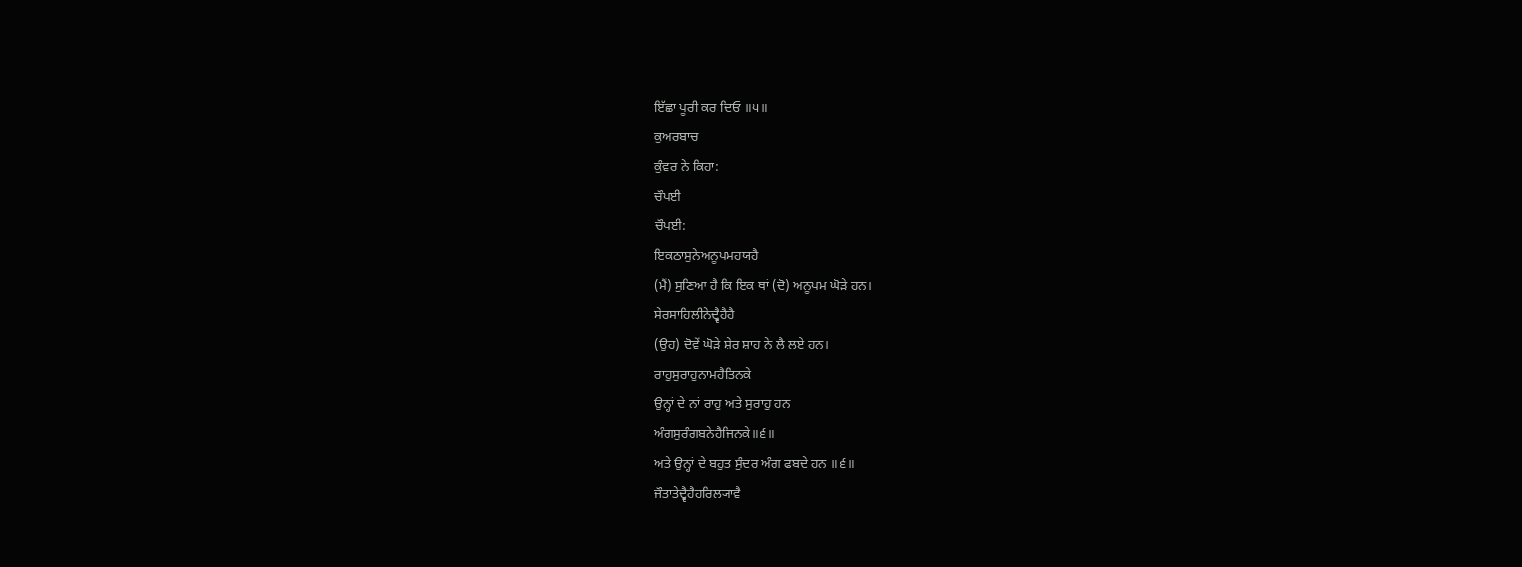ਇੱਛਾ ਪੂਰੀ ਕਰ ਦਿਓ ॥੫॥
ਕੁਅਰਬਾਚ
ਕੁੰਵਰ ਨੇ ਕਿਹਾ:
ਚੌਪਈ
ਚੌਪਈ:
ਇਕਠਾਸੁਨੇਅਨੂਪਮਹਯਹੈ
(ਮੈਂ) ਸੁਣਿਆ ਹੈ ਕਿ ਇਕ ਥਾਂ (ਦੋ) ਅਨੂਪਮ ਘੋੜੇ ਹਨ।
ਸੇਰਸਾਹਿਲੀਨੇਦ੍ਵੈਹੈਹੈ
(ਉਹ) ਦੋਵੇਂ ਘੋੜੇ ਸ਼ੇਰ ਸ਼ਾਹ ਨੇ ਲੈ ਲਏ ਹਨ।
ਰਾਹੁਸੁਰਾਹੁਨਾਮਹੈਤਿਨਕੇ
ਉਨ੍ਹਾਂ ਦੇ ਨਾਂ ਰਾਹੁ ਅਤੇ ਸੁਰਾਹੁ ਹਨ
ਅੰਗਸੁਰੰਗਬਨੇਹੈਜਿਨਕੇ॥੬॥
ਅਤੇ ਉਨ੍ਹਾਂ ਦੇ ਬਹੁਤ ਸੁੰਦਰ ਅੰਗ ਫਬਦੇ ਹਨ ॥੬॥
ਜੌਤਾਤੇਦ੍ਵੈਹੈਹਰਿਲ੍ਯਾਵੈ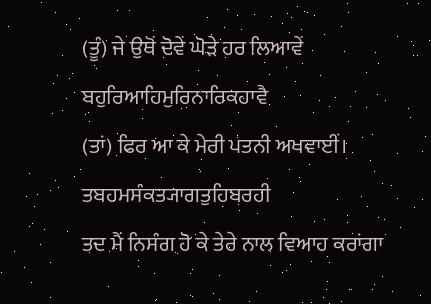(ਤੂੰ) ਜੇ ਉਥੋਂ ਦੋਵੇਂ ਘੋੜੇ ਹਰ ਲਿਆਵੇਂ
ਬਹੁਰਿਆਹਿਮੁਰਿਨਾਰਿਕਹਾਵੈ
(ਤਾਂ) ਫਿਰ ਆ ਕੇ ਮੇਰੀ ਪਤਨੀ ਅਖਵਾਈਂ।
ਤਬਹਮਸੰਕਤ੍ਯਾਗਤੁਹਿਬਰਹੀ
ਤਦ ਮੈਂ ਨਿਸੰਗ ਹੋ ਕੇ ਤੇਰੇ ਨਾਲ ਵਿਆਹ ਕਰਾਂਗਾ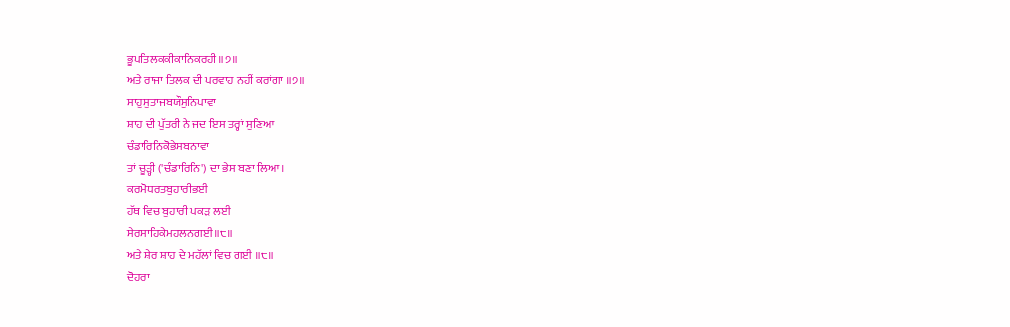ਭੂਪਤਿਲਕਕੀਕਾਨਿਕਰਹੀ॥੭॥
ਅਤੇ ਰਾਜਾ ਤਿਲਕ ਦੀ ਪਰਵਾਹ ਨਹੀਂ ਕਰਾਂਗਾ ॥੭॥
ਸਾਹੁਸੁਤਾਜਬਯੌਸੁਨਿਪਾਵਾ
ਸ਼ਾਹ ਦੀ ਪੁੱਤਰੀ ਨੇ ਜਦ ਇਸ ਤਰ੍ਹਾਂ ਸੁਣਿਆ
ਚੰਡਾਰਿਨਿਕੋਭੇਸਬਨਾਵਾ
ਤਾਂ ਚੂੜ੍ਹੀ ('ਚੰਡਾਰਿਨਿ') ਦਾ ਭੇਸ ਬਣਾ ਲਿਆ।
ਕਰਮੋਧਰਤਬੁਹਾਰੀਭਈ
ਹੱਥ ਵਿਚ ਬੁਹਾਰੀ ਪਕੜ ਲਈ
ਸੇਰਸਾਹਿਕੇਮਹਲਨਗਈ॥੮॥
ਅਤੇ ਸ਼ੇਰ ਸ਼ਾਹ ਦੇ ਮਹੱਲਾਂ ਵਿਚ ਗਈ ॥੮॥
ਦੋਹਰਾ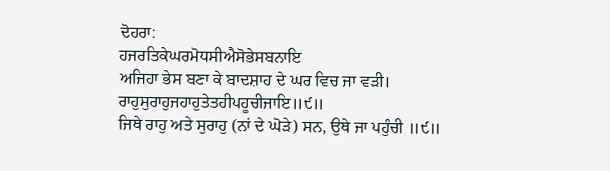ਦੋਹਰਾ:
ਹਜਰਤਿਕੇਘਰਮੋਧਸੀਐਸੋਭੇਸਬਨਾਇ
ਅਜਿਹਾ ਭੇਸ ਬਣਾ ਕੇ ਬਾਦਸ਼ਾਹ ਦੇ ਘਰ ਵਿਚ ਜਾ ਵੜੀ।
ਰਾਹੁਸੁਰਾਹੁਜਹਾਹੁਤੇਤਹੀਪਹੂਚੀਜਾਇ॥੯॥
ਜਿਥੇ ਰਾਹੁ ਅਤੇ ਸੁਰਾਹੁ (ਨਾਂ ਦੇ ਘੋੜੇ) ਸਨ, ਉਥੇ ਜਾ ਪਹੁੰਚੀ ॥੯॥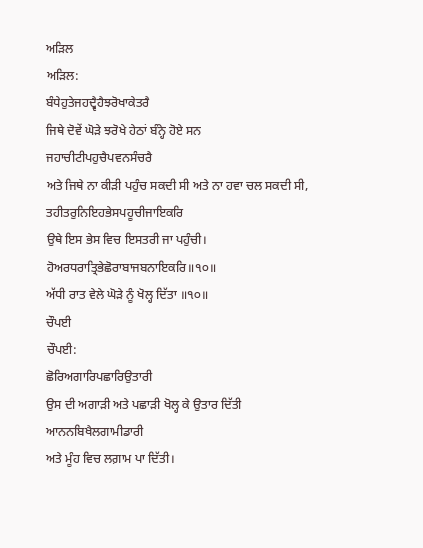ਅੜਿਲ
ਅੜਿਲ:
ਬੰਧੇਹੁਤੇਜਹਦ੍ਵੈਹੈਝਰੋਖਾਕੇਤਰੈ
ਜਿਥੇ ਦੋਵੇਂ ਘੋੜੇ ਝਰੋਖੇ ਹੇਠਾਂ ਬੰਨ੍ਹੇ ਹੋਏ ਸਨ
ਜਹਾਚੀਟੀਪਹੁਚੈਪਵਨਸੰਚਰੈ
ਅਤੇ ਜਿਥੇ ਨਾ ਕੀੜੀ ਪਹੁੰਚ ਸਕਦੀ ਸੀ ਅਤੇ ਨਾ ਹਵਾ ਚਲ ਸਕਦੀ ਸੀ,
ਤਹੀਤਰੁਨਿਇਹਭੇਸਪਹੂਚੀਜਾਇਕਰਿ
ਉਥੇ ਇਸ ਭੇਸ ਵਿਚ ਇਸਤਰੀ ਜਾ ਪਹੁੰਚੀ।
ਹੋਅਰਧਰਾਤ੍ਰਿਭੇਛੋਰਾਬਾਜਬਨਾਇਕਰਿ॥੧੦॥
ਅੱਧੀ ਰਾਤ ਵੇਲੇ ਘੋੜੇ ਨੂੰ ਖੋਲ੍ਹ ਦਿੱਤਾ ॥੧੦॥
ਚੌਪਈ
ਚੌਪਈ:
ਛੋਰਿਅਗਾਰਿਪਛਾਰਿਉਤਾਰੀ
ਉਸ ਦੀ ਅਗਾੜੀ ਅਤੇ ਪਛਾੜੀ ਖੋਲ੍ਹ ਕੇ ਉਤਾਰ ਦਿੱਤੀ
ਆਨਨਬਿਖੈਲਗਾਮੀਡਾਰੀ
ਅਤੇ ਮੂੰਹ ਵਿਚ ਲਗ਼ਾਮ ਪਾ ਦਿੱਤੀ।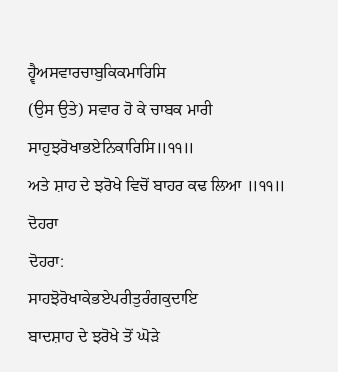ਹ੍ਵੈਅਸਵਾਰਚਾਬੁਕਿਕਮਾਰਿਸਿ
(ਉਸ ਉਤੇ) ਸਵਾਰ ਹੋ ਕੇ ਚਾਬਕ ਮਾਰੀ
ਸਾਹੁਝਰੋਖਾਭਏਨਿਕਾਰਿਸਿ॥੧੧॥
ਅਤੇ ਸ਼ਾਹ ਦੇ ਝਰੋਖੇ ਵਿਚੋਂ ਬਾਹਰ ਕਢ ਲਿਆ ॥੧੧॥
ਦੋਹਰਾ
ਦੋਹਰਾ:
ਸਾਹਝੋਰੋਖਾਕੇਭਏਪਰੀਤੁਰੰਗਕੁਦਾਇ
ਬਾਦਸ਼ਾਹ ਦੇ ਝਰੋਖੇ ਤੋਂ ਘੋੜੇ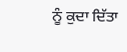ਨੂੰ ਕੁਦਾ ਦਿੱਤਾ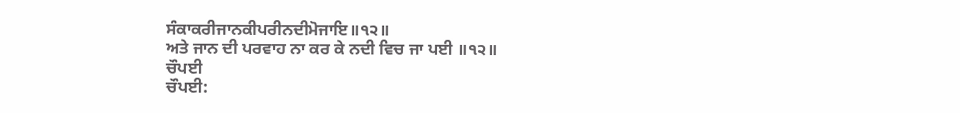ਸੰਕਾਕਰੀਜਾਨਕੀਪਰੀਨਦੀਮੋਜਾਇ॥੧੨॥
ਅਤੇ ਜਾਨ ਦੀ ਪਰਵਾਹ ਨਾ ਕਰ ਕੇ ਨਦੀ ਵਿਚ ਜਾ ਪਈ ॥੧੨॥
ਚੌਪਈ
ਚੌਪਈ: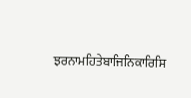ਝਰਨਾਮਹਿਤੇਬਾਜਿਨਿਕਾਰਿਸਿ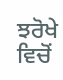ਝਰੋਖੇ ਵਿਚੋਂ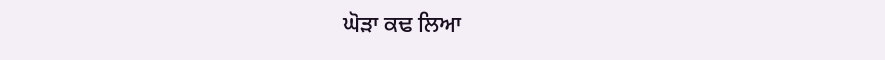ਘੋੜਾ ਕਢ ਲਿਆ